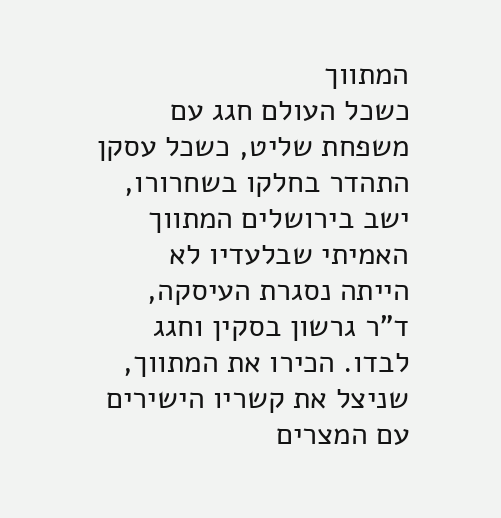המתווך
כשכל העולם חגג עם משפחת שליט, כשכל עסקן התהדר בחלקו בשחרורו, ישב בירושלים המתווך האמיתי שבלעדיו לא הייתה נסגרת העיסקה, ד"ר גרשון בסקין וחגג לבדו. הכירו את המתווך, שניצל את קשריו הישירים עם המצרים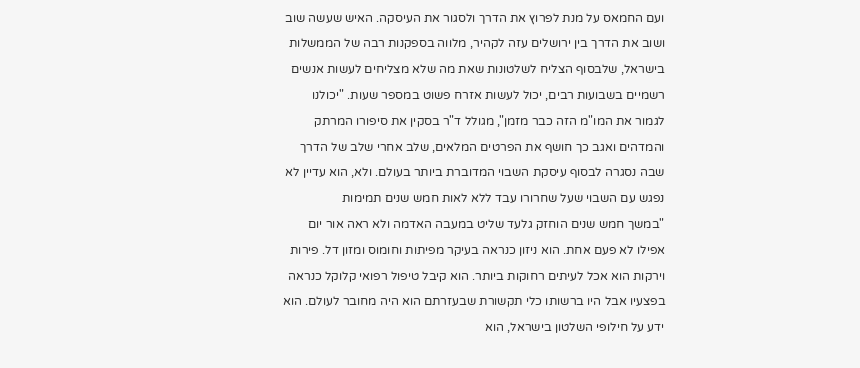ועם החמאס על מנת לפרוץ את הדרך ולסגור את העיסקה. האיש שעשה שוב ושוב את הדרך בין ירושלים עזה לקהיר, מלווה בספקנות רבה של הממשלות בישראל, שלבסוף הצליח לשלטונות שאת מה שלא מצליחים לעשות אנשים רשמיים בשבועות רבים, יכול לעשות אזרח פשוט במספר שעות. "יכולנו לגמור את המו"מ הזה כבר מזמן", מגולל ד"ר בסקין את סיפורו המרתק והמדהים ואגב כך חושף את הפרטים המלאים, שלב אחרי שלב של הדרך שבה נסגרה לבסוף עיסקת השבוי המדוברת ביותר בעולם. ולא, הוא עדיין לא נפגש עם השבוי שעל שחרורו עבד ללא לאות חמש שנים תמימות
"במשך חמש שנים הוחזק גלעד שליט במעבה האדמה ולא ראה אור יום אפילו לא פעם אחת. הוא ניזון כנראה בעיקר מפיתות וחומוס ומזון דל. פירות וירקות הוא אכל לעיתים רחוקות ביותר. הוא קיבל טיפול רפואי קלוקל כנראה בפצעיו אבל היו ברשותו כלי תקשורת שבעזרתם הוא היה מחובר לעולם. הוא ידע על חילופי השלטון בישראל, הוא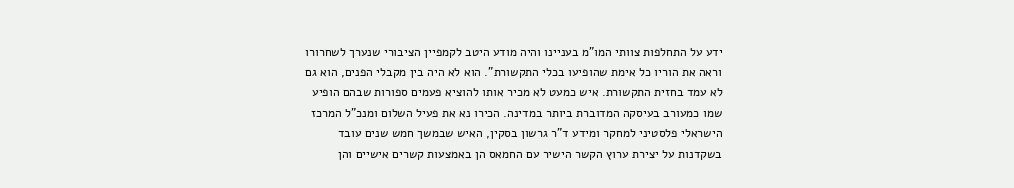ידע על התחלפות צוותי המו"מ בעניינו והיה מודע היטב לקמפיין הציבורי שנערך לשחרורו וראה את הוריו כל אימת שהופיעו בכלי התקשורת". הוא לא היה בין מקבלי הפנים, הוא גם לא עמד בחזית התקשורת. איש כמעט לא מכיר אותו להוציא פעמים ספורות שבהם הופיע שמו כמעורב בעיסקה המדוברת ביותר במדינה. הכירו נא את פעיל השלום ומנכ"ל המרכז הישראלי פלסטיני למחקר ומידע ד"ר גרשון בסקין, האיש שבמשך חמש שנים עובד בשקדנות על יצירת ערוץ הקשר הישיר עם החמאס הן באמצעות קשרים אישיים והן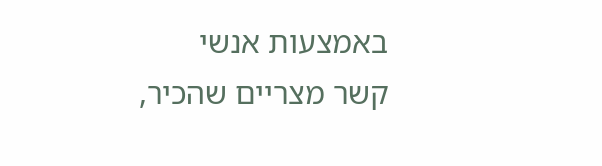באמצעות אנשי קשר מצריים שהכיר,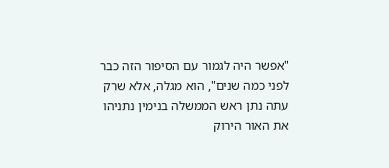"אפשר היה לגמור עם הסיפור הזה כבר לפני כמה שנים", הוא מגלה, אלא שרק עתה נתן ראש הממשלה בנימין נתניהו את האור הירוק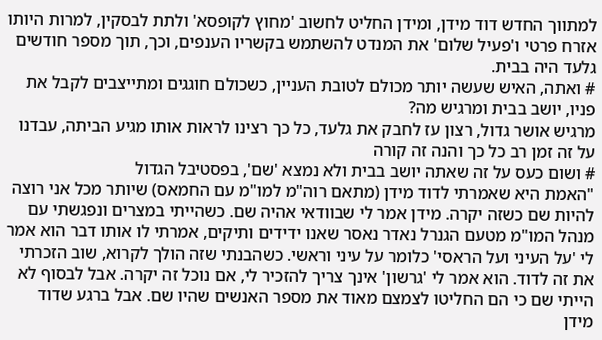למתווך החדש דוד מידן, ומידן החליט לחשוב 'מחוץ לקופסא' ולתת לבסקין, למרות היותו אזרח פרטי ו'פעיל שלום' את המנדט להשתמש בקשריו הענפים, וכך, תוך מספר חודשים גלעד היה בבית.
# ואתה, האיש שעשה יותר מכולם לטובת העניין, כשכולם חוגגים ומתייצבים לקבל את פניו, יושב בבית ומרגיש מה?
מרגיש אושר גדול, רצון עז לחבק את גלעד, כל כך רצינו לראות אותו מגיע הביתה, עבדנו על זה זמן רב כל כך והנה זה קורה
# ושום כעס על זה שאתה יושב בבית ולא נמצא 'שם', בפסטיבל הגדול
"האמת היא שאמרתי לדוד מידן (מתאם רוה"מ למו"מ עם החמאס) שיותר מכל אני רוצה להיות שם כשזה יקרה. מידן אמר לי שבוודאי אהיה שם. כשהייתי במצרים ונפגשתי עם מנהל המו"מ מטעם הגנרל נאדר נאסר שאנו ידידים ותיקים, אמרתי לו אותו דבר הוא אמר לי 'על העיני ועל הראסי' כלומר על עיני וראשי. כשהבנתי שזה הולך לקרוא, שוב הזכרתי את זה לדוד. הוא אמר לי 'גרשון' אינך צריך להזכיר לי, אם נוכל זה יקרה. אבל לבסוף לא הייתי שם כי הם החליטו לצמצם מאוד את מספר האנשים שהיו שם. אבל ברגע שדוד מידן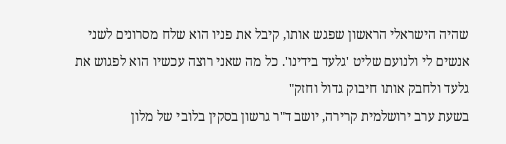שהיה הישראלי הראשון שפגש אותו, קיבל את פניו הוא שלח מסרונים לשני אנשים לי ולנועם שליט 'גלעד בידינו'. כל מה שאני רוצה עכשיו הוא לפגוש את גלעד ולחבק אותו חיבוק גדול וחזק"
בשעת ערב ירושלמית קרירה, יושב ד"ר גרשון בסקין בלובי של מלון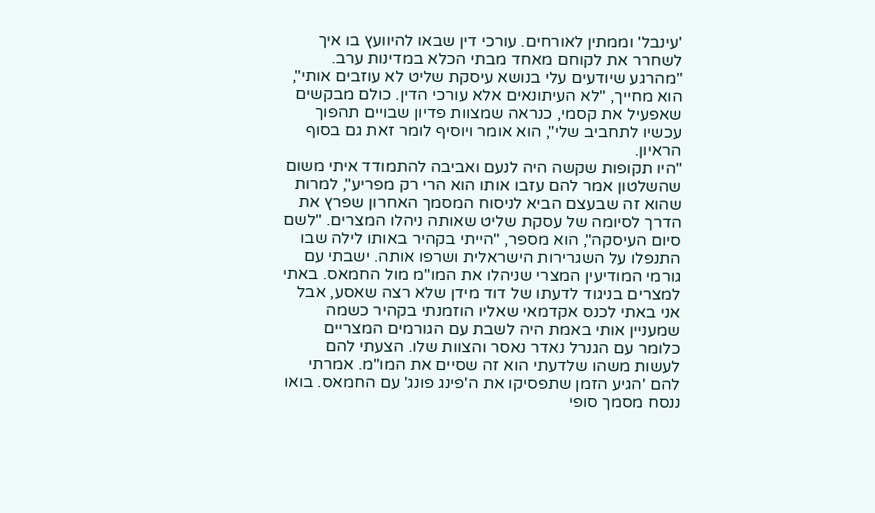'עינבל' וממתין לאורחים. עורכי דין שבאו להיוועץ בו איך לשחרר את לקוחם מאחד מבתי הכלא במדינות ערב. "מהרגע שיודעים עלי בנושא עיסקת שליט לא עוזבים אותי", הוא מחייך, "לא העיתונאים אלא עורכי הדין. כולם מבקשים שאפעיל את קסמי, כנראה שמצוות פדיון שבויים תהפוך עכשיו לתחביב שלי", הוא אומר ויוסיף לומר זאת גם בסוף הראיון.
"היו תקופות שקשה היה לנעם ואביבה להתמודד איתי משום שהשלטון אמר להם עזבו אותו הוא הרי רק מפריע", למרות שהוא זה שבעצם הביא לניסוח המסמך האחרון שפרץ את הדרך לסיומה של עסקת שליט שאותה ניהלו המצרים. "לשם סיום העיסקה", הוא מספר, "הייתי בקהיר באותו לילה שבו התנפלו על השגרירות הישראלית ושרפו אותה. ישבתי עם גורמי המודיעין המצרי שניהלו את המו"מ מול החמאס. באתי למצרים בניגוד לדעתו של דוד מידן שלא רצה שאסע, אבל אני באתי לכנס אקדמאי שאליו הוזמנתי בקהיר כשמה שמעניין אותי באמת היה לשבת עם הגורמים המצריים כלומר עם הגנרל נאדר נאסר והצוות שלו. הצעתי להם לעשות משהו שלדעתי הוא זה שסיים את המו"מ. אמרתי להם 'הגיע הזמן שתפסיקו את ה'פינג פונג' עם החמאס. בואו ננסח מסמך סופי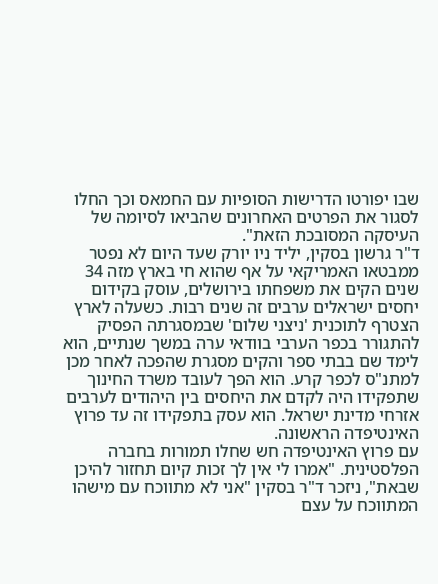שבו יפורטו הדרישות הסופיות עם החמאס וכך החלו לסגור את הפרטים האחרונים שהביאו לסיומה של העיסקה המסובכת הזאת".
ד"ר גרשון בסקין, יליד ניו יורק שעד היום לא נפטר ממבטאו האמריקאי על אף שהוא חי בארץ מזה 34 שנים הקים את משפחתו בירושלים, עוסק בקידום יחסים ישראלים ערבים זה שנים רבות. כשעלה לארץ הצטרף לתוכנית 'ניצני שלום' שבמסגרתה הפסיק להתגורר בכפר הערבי בוודאי ערה במשך שנתיים, הוא לימד שם בבתי ספר והקים מסגרת שהפכה לאחר מכן למתנ"ס לכפר קרע. הוא הפך לעובד משרד החינוך שתפקידו היה לקדם את היחסים בין היהודים לערבים אזרחי מדינת ישראל. הוא עסק בתפקידו זה עד פרוץ האינטיפדה הראשונה.
עם פרוץ האינטיפדה חש שחלו תמורות בחברה הפלסטינית. "אמרו לי אין לך זכות קיום תחזור להיכן שבאת", ניזכר ד"ר בסקין "אני לא מתווכח עם מישהו המתווכח על עצם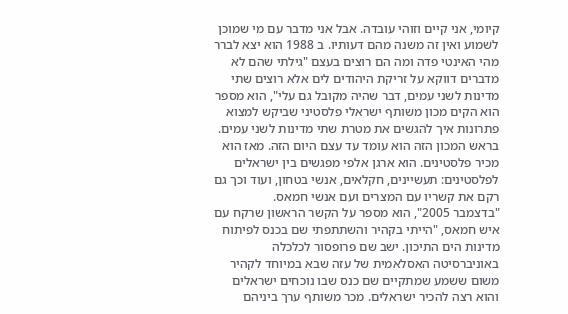קיומי, אני קיים וזוהי עובדה. אבל אני מדבר עם מי שמוכן לשמוע ואין זה משנה מהם דעותיו. ב 1988 הוא יצא לברר מהי האינטי פדה ומה הם רוצים בעצם "גילתי שהם לא מדברים דווקא על זריקת היהודים לים אלא רוצים שתי מדינות לשני עמים, דבר שהיה מקובל גם עלי", הוא מספר הוא הקים מכון משותף ישראלי פלסטיני שביקש למצוא פתרונות איך להגשים את מטרת שתי מדינות לשני עמים. בראש המכון הזה הוא עומד עד עצם היום הזה. מאז הוא מכיר פלסטינים. הוא ארגן אלפי מפגשים בין ישראלים לפלסטינים: תעשיינים, חקלאים, אנשי בטחון, ועוד וכך גם רקם את קשריו עם המצרים ועם אנשי חמאס.
"בדצמבר 2005", הוא מספר על הקשר הראשון שרקח עם איש חמאס, "הייתי בקהיר והשתתפתי שם בכנס לפיתוח מדינות הים התיכון. ישב שם פרופסור לכלכלה באוניברסיטה האסלאמית של עזה שבא במיוחד לקהיר משום ששמע שמתקיים שם כנס שבו נוכחים ישראלים והוא רצה להכיר ישראלים. מכר משותף ערך ביניהם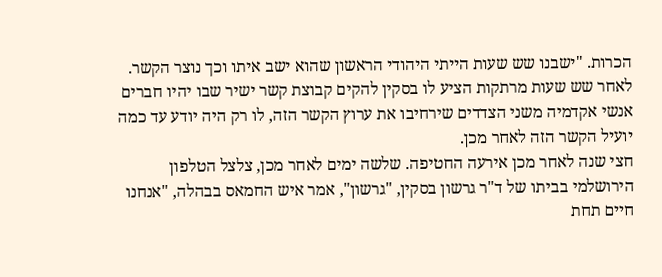הכרות. "ישבנו שש שעות הייתי היהודי הראשון שהוא ישב איתו וכך נוצר הקשר. לאחר שש שעות מרתקות הציע לו בסקין להקים קבוצת קשר ישיר שבו יהיו חברים אנשי אקדמיה משני הצדדים שירחיבו את ערוץ הקשר הזה, לו רק היה יודע עד כמה יועיל הקשר הזה לאחר מכן.
חצי שנה לאחר מכן אירעה החטיפה. שלשה ימים לאחר מכן, צלצל הטלפון הירושלמי בביתו של ד"ר גרשון בסקין, "גרשון", אמר איש החמאס בבהלה, "אנחנו חיים תחת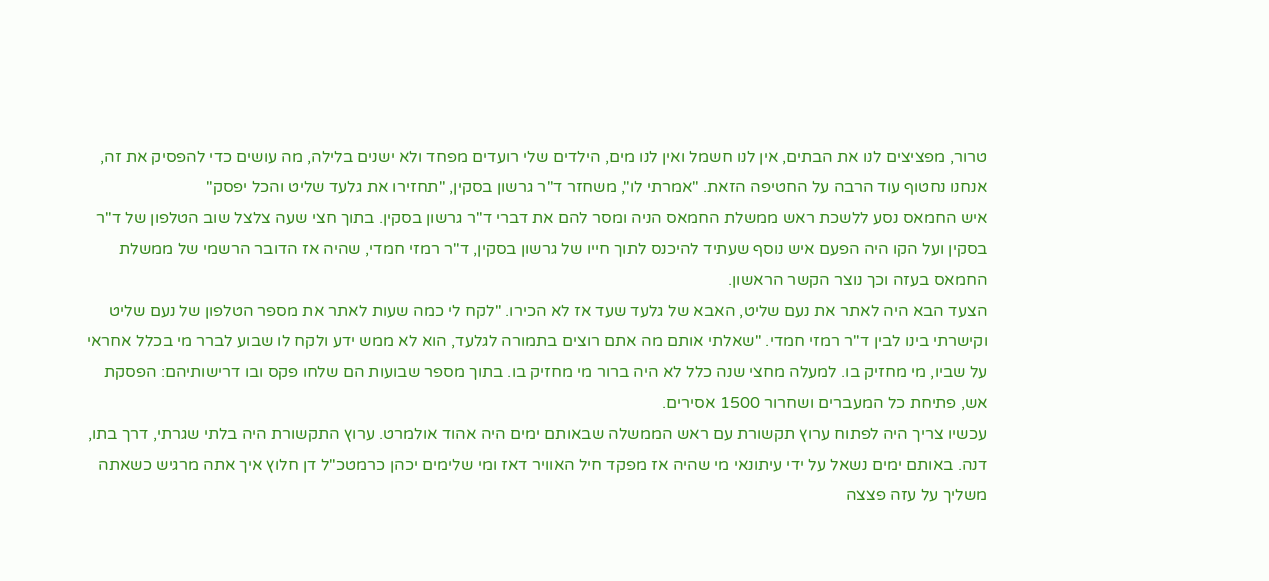טרור, מפציצים לנו את הבתים, אין לנו חשמל ואין לנו מים, הילדים שלי רועדים מפחד ולא ישנים בלילה, מה עושים כדי להפסיק את זה, אנחנו נחטוף עוד הרבה על החטיפה הזאת. "אמרתי לו", משחזר ד"ר גרשון בסקין, "תחזירו את גלעד שליט והכל יפסק"
איש החמאס נסע ללשכת ראש ממשלת החמאס הניה ומסר להם את דברי ד"ר גרשון בסקין. בתוך חצי שעה צלצל שוב הטלפון של ד"ר בסקין ועל הקו היה הפעם איש נוסף שעתיד להיכנס לתוך חייו של גרשון בסקין, ד"ר רמזי חמדי, שהיה אז הדובר הרשמי של ממשלת החמאס בעזה וכך נוצר הקשר הראשון.
הצעד הבא היה לאתר את נעם שליט, האבא של גלעד שעד אז לא הכירו. "לקח לי כמה שעות לאתר את מספר הטלפון של נעם שליט וקישרתי בינו לבין ד"ר רמזי חמדי. "שאלתי אותם מה אתם רוצים בתמורה לגלעד, הוא לא ממש ידע ולקח לו שבוע לברר מי בכלל אחראי על שביו, מי מחזיק בו. למעלה מחצי שנה כלל לא היה ברור מי מחזיק בו. בתוך מספר שבועות הם שלחו פקס ובו דרישותיהם: הפסקת אש, פתיחת כל המעברים ושחרור 1500 אסירים.
עכשיו צריך היה לפתוח ערוץ תקשורת עם ראש הממשלה שבאותם ימים היה אהוד אולמרט. ערוץ התקשורת היה בלתי שגרתי, דרך בתו, דנה. באותם ימים נשאל על ידי עיתונאי מי שהיה אז מפקד חיל האוויר דאז ומי שלימים יכהן כרמטכ"ל דן חלוץ איך אתה מרגיש כשאתה משליך על עזה פצצה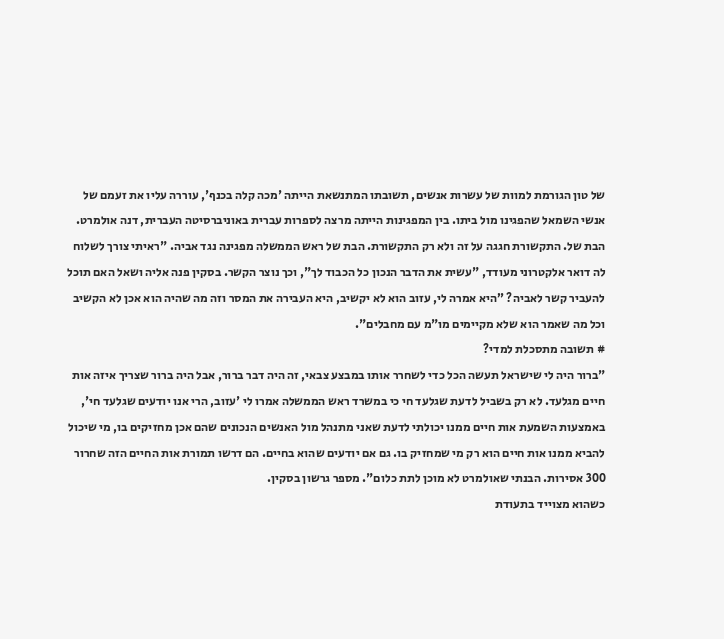של טון הגורמת למוות של עשרות אנשים, תשובתו המתנשאת הייתה 'מכה קלה בכנף', עוררה עליו את זעמם של אנשי השמאל שהפגינו מול ביתו. בין המפגינות הייתה מרצה לספרות עברית באוניברסיטה העברית, דנה אולמרט. הבת של. התקשורת חגגה על זה ולא רק התקשורת. הבת של ראש הממשלה מפגינה נגד אביה. "ראיתי צורך לשלוח לה דואר אלקטרוני מעודד, "עשית את הדבר הנכון כל הכבוד לך", וכך נוצר הקשר. בסקין פנה אליה ושאל האם תוכל להעביר קשר לאביה? ”היא אמרה לי, עזוב הוא לא יקשיב, היא העבירה את המסר וזה מה שהיה הוא אכן לא הקשיב וכל מה שאמר הוא שלא מקיימים מו"מ עם מחבלים".
# תשובה מתסכלת למדי?
"ברור היה לי שישראל תעשה הכל כדי לשחרר אותו במבצע צבאי, זה היה דבר ברור, אבל היה ברור שצריך איזה אות חיים מגלעד. לא רק בשביל לדעת שגלעד חי כי במשרד ראש הממשלה אמרו לי 'עזוב, הרי אנו יודעים שגלעד חי', באמצעות השמעת אות חיים ממנו יכולתי לדעת שאני מתנהל מול האנשים הנכונים שהם אכן מחזיקים בו, מי שיכול להביא ממנו אות חיים הוא רק מי שמחזיק בו. גם אם יודעים שהוא בחיים. הם דרשו תמורת אות החיים הזה שחרור 300 אסירות. הבנתי שאולמרט לא מוכן לתת כלום". מספר גרשון בסקין.
כשהוא מצוייד בתעודת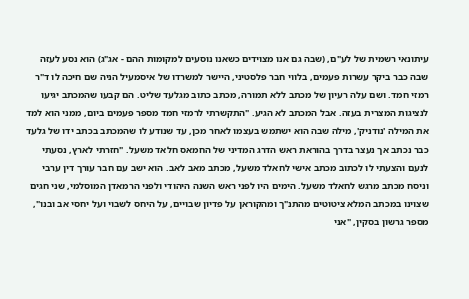עיתונאי רשמית של לע"ם, (שבה גם אנו מצוידים כשאנו נוסעים למקומות ההם - אג"ג) הוא נסע לעזה שבה כבר ביקר עשרות פעמים, בלווי חבר פלסטיני, היישר למשרדו של איסמעיל הניה שם חיכה לו ד"ר רמזי חמד. ושם עלה רעיון של מכתב ללא תמורה, מכתב כתוב מגלעד שליט. הם קבעו שהמכתב יגיעו לנציגות המצרית בעזה. אבל המכתב לא הגיע. "התקשרתי לרמזי חמד מספר פעמים ביום, ממני הוא למד את המילה 'נודניק', מילה שבה הוא ישתמש בעצמו לאחר מכן, עד שנודע לו שהמכתב בכתב ידו של גלעד כבר נכתב אך נעצר בדרך בהוראת ראש הדרג המדיני של החמאס חלאד משעל. "חזרתי לארץ, נסעתי לנעם והצעתי לו לכתוב מכתב אישי לחאלד משעל, מכתב מאב לאב. הוא ישב עם חבר עורך דין ערבי וניסח מכתב מרגש לחאלד משעל. הימים היו לפני ראש השנה היהודי ולפני הרמאדן המוסלמי, שני חגים שצוינו במכתב המלא ציטוטים מהתנ"ך ומהקוראן על פדיון שבויים, על היחס לשבוי ועל יחסי אב ובנו", מספר גרשון בסקין, "אני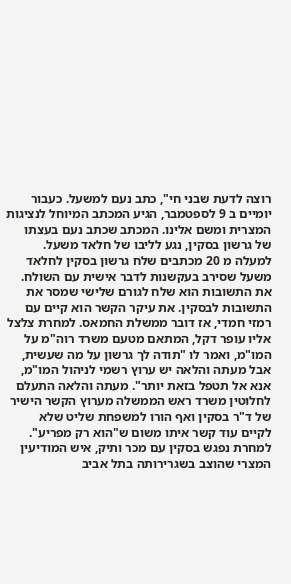רוצה לדעת שבני חי", כתב נעם למשעל. כעבור יומיים ב 9 לספטמבר, הגיע המכתב המיוחל לנציגות המצרית ומשם אלינו. המכתב שכתב נעם בעצתו של גרשון בסקין, נגע לליבו של חלאד משעל.
למעלה מ 20 מכתבים שלח גרשון בסקין לחלאד משעל שסירב בעקשנות לדבר אישית עם השולח. את התשובות הוא שלח לגורם שלישי שמסר את התשובות לבסקין. את עיקר הקשר הוא קיים עם רמזי חמדי, אז דובר ממשלת החמאס. למחרת צלצל אליו עופר דקל, המתאם מטעם משרד רוה"מ על המו"מ, ואמר לו "תודה לך גרשון על מה שעשית, אבל מעתה והלאה יש ערוץ רשמי לניהול המו"מ, אנא אל תטפל בזאת יותר". מעתה והלאה התעלם לחלוטין משרד ראש הממשלה מערוץ הקשר הישיר של ד"ר בסקין ואף הורו למשפחת שליט שלא לקיים עוד קשר איתו משום ש"הוא רק מפריע".
למחרת נפגש בסקין עם מכר ותיק, איש המודיעין המצרי שהוצב בשגרירותה בתל אביב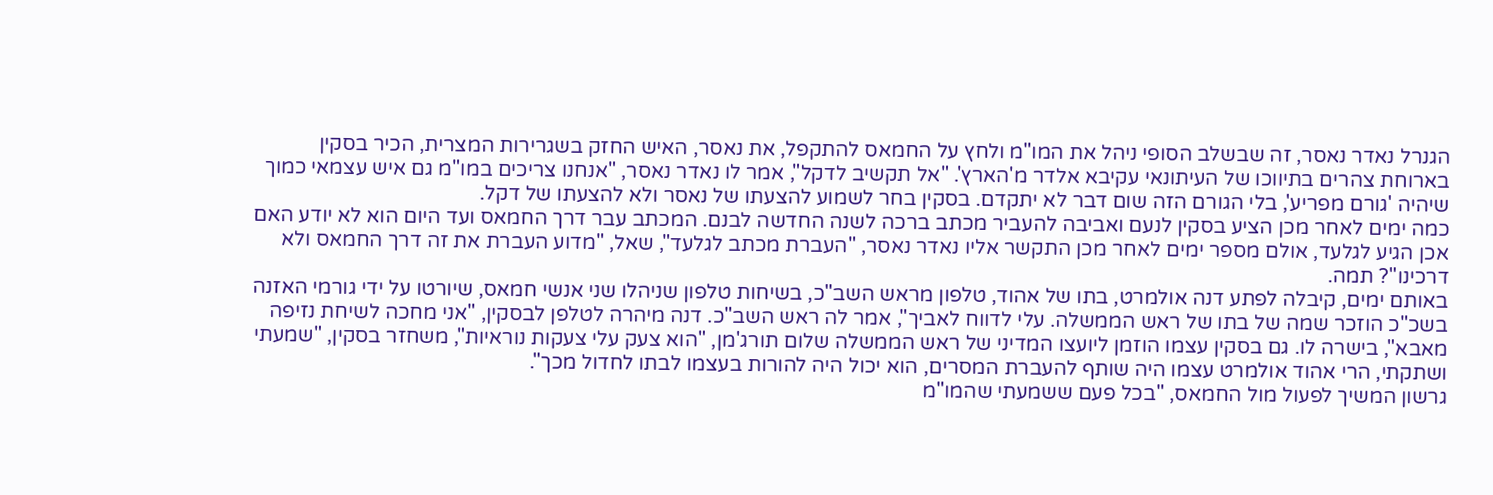הגנרל נאדר נאסר, זה שבשלב הסופי ניהל את המו"מ ולחץ על החמאס להתקפל, את נאסר, האיש החזק בשגרירות המצרית, הכיר בסקין בארוחת צהרים בתיווכו של העיתונאי עקיבא אלדר מ'הארץ'. "אל תקשיב לדקל", אמר לו נאדר נאסר, "אנחנו צריכים במו"מ גם איש עצמאי כמוך שיהיה 'גורם מפריע', בלי הגורם הזה שום דבר לא יתקדם. בסקין בחר לשמוע להצעתו של נאסר ולא להצעתו של דקל.
כמה ימים לאחר מכן הציע בסקין לנעם ואביבה להעביר מכתב ברכה לשנה החדשה לבנם. המכתב עבר דרך החמאס ועד היום הוא לא יודע האם אכן הגיע לגלעד, אולם מספר ימים לאחר מכן התקשר אליו נאדר נאסר, "העברת מכתב לגלעד", שאל, "מדוע העברת את זה דרך החמאס ולא דרכינו"? תמה.
באותם ימים, קיבלה לפתע דנה אולמרט, בתו של אהוד, טלפון מראש השב"כ, בשיחות טלפון שניהלו שני אנשי חמאס, שיורטו על ידי גורמי האזנה בשכ"כ הוזכר שמה של בתו של ראש הממשלה. עלי לדווח לאביך", אמר לה ראש השב"כ. דנה מיהרה לטלפן לבסקין, "אני מחכה לשיחת נזיפה מאבא", בישרה לו. גם בסקין עצמו הוזמן ליועצו המדיני של ראש הממשלה שלום תורג'מן, "הוא צעק עלי צעקות נוראיות", משחזר בסקין, "שמעתי ושתקתי, הרי אהוד אולמרט עצמו היה שותף להעברת המסרים, הוא יכול היה להורות בעצמו לבתו לחדול מכך".
גרשון המשיך לפעול מול החמאס, "בכל פעם ששמעתי שהמו"מ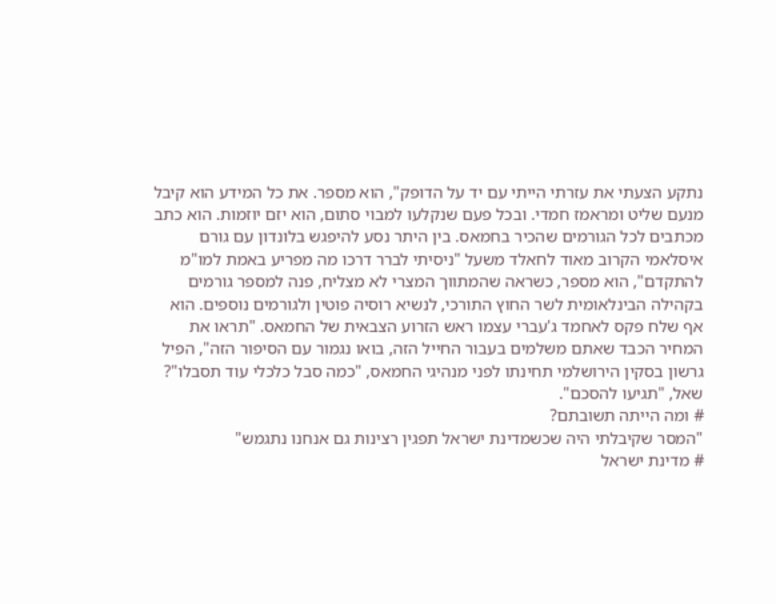נתקע הצעתי את עזרתי הייתי עם יד על הדופק", הוא מספר. את כל המידע הוא קיבל מנעם שליט ומראמז חמדי. ובכל פעם שנקלעו למבוי סתום, הוא יזם יוזמות. הוא כתב מכתבים לכל הגורמים שהכיר בחמאס. בין היתר נסע להיפגש בלונדון עם גורם איסלאמי הקרוב מאוד לחאלד משעל "ניסיתי לברר דרכו מה מפריע באמת למו"מ להתקדם", הוא מספר, כשראה שהמתווך המצרי לא מצליח, פנה למספר גורמים בקהילה הבינלאומית לשר החוץ התורכי, לנשיא רוסיה פוטין ולגורמים נוספים. הוא אף שלח פקס לאחמד ג'עברי עצמו ראש הזרוע הצבאית של החמאס. "תראו את המחיר הכבד שאתם משלמים בעבור החייל הזה, בואו נגמור עם הסיפור הזה", הפיל גרשון בסקין הירושלמי תחינתו לפני מנהיגי החמאס, "כמה סבל כלכלי עוד תסבלו"? שאל, "תגיעו להסכם".
# ומה הייתה תשובתם?
"המסר שקיבלתי היה שכשמדינת ישראל תפגין רצינות גם אנחנו נתגמש"
# מדינת ישראל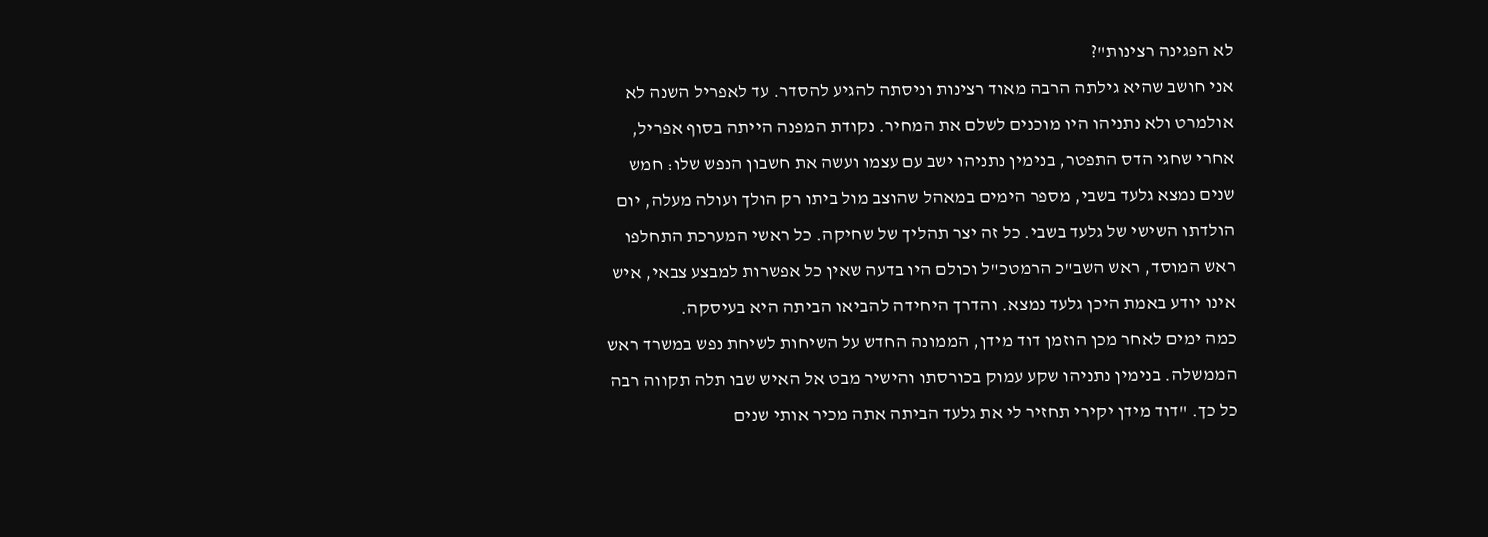לא הפגינה רצינות"?
אני חושב שהיא גילתה הרבה מאוד רצינות וניסתה להגיע להסדר. עד לאפריל השנה לא אולמרט ולא נתניהו היו מוכנים לשלם את המחיר. נקודת המפנה הייתה בסוף אפריל, אחרי שחגי הדס התפטר, בנימין נתניהו ישב עם עצמו ועשה את חשבון הנפש שלו: חמש שנים נמצא גלעד בשבי, מספר הימים במאהל שהוצב מול ביתו רק הולך ועולה מעלה, יום הולדתו השישי של גלעד בשבי. כל זה יצר תהליך של שחיקה. כל ראשי המערכת התחלפו ראש המוסד, ראש השב"כ הרמטכ"ל וכולם היו בדעה שאין כל אפשרות למבצע צבאי, איש אינו יודע באמת היכן גלעד נמצא. והדרך היחידה להביאו הביתה היא בעיסקה.
כמה ימים לאחר מכן הוזמן דוד מידן, הממונה החדש על השיחות לשיחת נפש במשרד ראש הממשלה. בנימין נתניהו שקע עמוק בכורסתו והישיר מבט אל האיש שבו תלה תקווה רבה כל כך. "דוד מידן יקירי תחזיר לי את גלעד הביתה אתה מכיר אותי שנים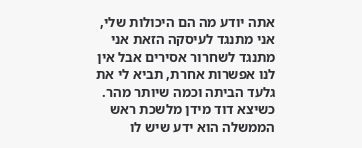אתה יודע מה הם היכולות שלי, אני מתנגד לעיסקה הזאת אני מתנגד לשחרור אסירים אבל אין לנו אפשרות אחרת, תביא לי את גלעד הביתה וכמה שיותר מהר.
כשיצא דוד מידן מלשכת ראש הממשלה הוא ידע שיש לו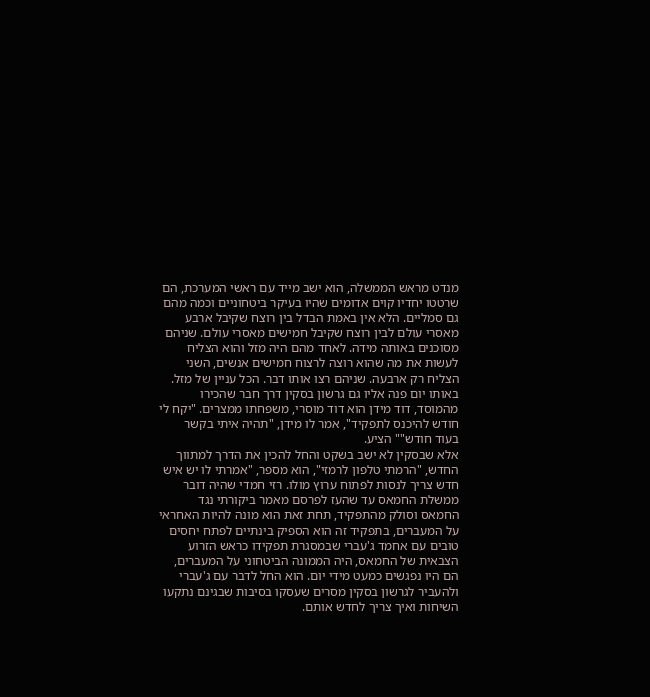מנדט מראש הממשלה, הוא ישב מייד עם ראשי המערכת, הם שרטטו יחדיו קוים אדומים שהיו בעיקר ביטחוניים וכמה מהם גם סמליים. הלא אין באמת הבדל בין רוצח שקיבל ארבע מאסרי עולם לבין רוצח שקיבל חמישים מאסרי עולם. שניהם מסוכנים באותה מידה. לאחד מהם היה מזל והוא הצליח לעשות את מה שהוא רוצה לרצוח חמישים אנשים, השני הצליח רק ארבעה. שניהם רצו אותו דבר. הכל עניין של מזל.
באותו יום פנה אליו גם גרשון בסקין דרך חבר שהכירו מהמוסד, דוד מידן הוא דוד מוסרי, משפחתו ממצרים. "יקח לי חודש להיכנס לתפקיד", אמר לו מידן, "תהיה איתי בקשר בעוד חודש"" הציע.
אלא שבסקין לא ישב בשקט והחל להכין את הדרך למתווך החדש, "הרמתי טלפון לרמזי", הוא מספר, "אמרתי לו יש איש חדש צריך לנסות לפתוח ערוץ מולו. רזי חמדי שהיה דובר ממשלת החמאס עד שהעז לפרסם מאמר ביקורתי נגד החמאס וסולק מהתפקיד, תחת זאת הוא מונה להיות האחראי על המעברים, בתפקיד זה הוא הספיק בינתיים לפתח יחסים טובים עם אחמד ג'עברי שבמסגרת תפקידו כראש הזרוע הצבאית של החמאס, היה הממונה הביטחוני על המעברים, הם היו נפגשים כמעט מידי יום. הוא החל לדבר עם ג'עברי ולהעביר לגרשון בסקין מסרים שעסקו בסיבות שבגינם נתקעו השיחות ואיך צריך לחדש אותם.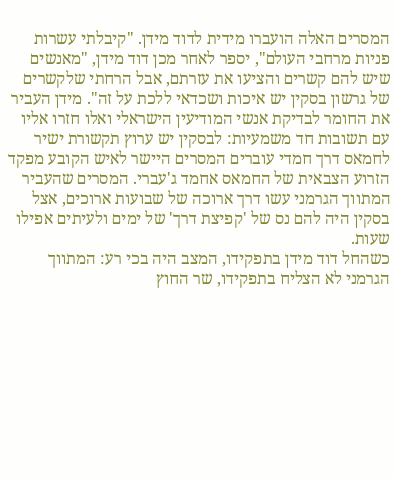המסרים האלה הועברו מידית לדוד מידן. "קיבלתי עשרות פניות מרחבי העולם", יספר לאחר מכן דוד מידן, "מאנשים שיש להם קשרים והציעו את עזרתם, אבל הרחתי שלקשרים של גרשון בסקין יש איכות ושכדאי ללכת על זה". מידן העביר את החומר לבדיקת אנשי המודיעין הישראלי ואלו חזרו אליו עם תשובות חד משמעיות: לבסקין יש ערוץ תקשורת ישיר לחמאס דרך חמדי עוברים המסרים היישר לאיש הקובע מפקד הזרוע הצבאית של החמאס אחמד ג'עברי. המסרים שהעביר המתווך הגרמני עשו דרך ארוכה של שבועות ארוכים, אצל בסקין היה להם נס של 'קפיצת דרך' של ימים ולעיתים אפילו שעות.
כשהחל דוד מידן בתפקידו, המצב היה בכי רע: המתווך הגרמני לא הצליח בתפקידו, שר החוץ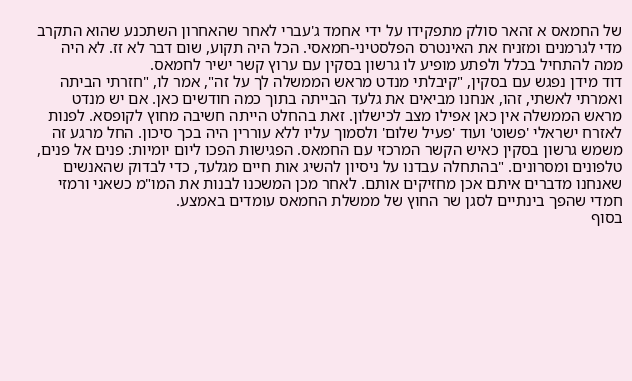של החמאס א זהאר סולק מתפקידו על ידי אחמד ג'עברי לאחר שהאחרון השתכנע שהוא התקרב מדי לגרמנים ומזניח את האינטרס הפלסטיני-חמאסי. הכל היה תקוע, שום דבר לא זז. לא היה ממה להתחיל בכלל ולפתע מופיע לו גרשון בסקין עם ערוץ קשר ישיר לחמאס.
דוד מידן נפגש עם בסקין, "קיבלתי מנדט מראש הממשלה לך על זה", אמר לו, "חזרתי הביתה ואמרתי לאשתי, זהו, אנחנו מביאים את גלעד הבייתה בתוך כמה חודשים כאן. אם יש מנדט מראש הממשלה אין כאן אפילו מצב לכישלון. זאת בהחלט הייתה חשיבה מחוץ לקופסא. לפנות לאזרח ישראלי 'פשוט' ועוד 'פעיל שלום' ולסמוך עליו ללא עוררין היה בכך סיכון. החל מרגע זה משמש גרשון בסקין כאיש הקשר המרכזי עם החמאס. הפגישות הפכו ליום יומיות: פנים אל פנים, טלפונים ומסרונים. "בהתחלה עבדנו על ניסיון להשיג אות חיים מגלעד, כדי לבדוק שהאנשים שאנחנו מדברים איתם אכן מחזיקים אותם. לאחר מכן המשכנו לבנות את המו"מ כשאני ורמזי חמדי שהפך בינתיים לסגן שר החוץ של ממשלת החמאס עומדים באמצע.
בסוף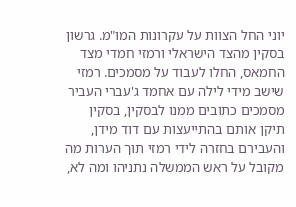יוני החל הצוות על עקרונות המו"מ. גרשון בסקין מהצד הישראלי ורמזי חמדי מצד החמאס, החלו לעבוד על מסמכים. רמזי שישב מידי לילה עם אחמד ג'עברי העביר מסמכים כתובים ממנו לבסקין, בסקין תיקן אותם בהתייעצות עם דוד מידן, והעבירם בחזרה לידי רמזי תוך הערות מה מקובל על ראש הממשלה נתניהו ומה לא,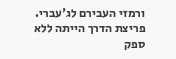ורמזי העבירם לג'עברי.
פריצת הדרך הייתה ללא ספק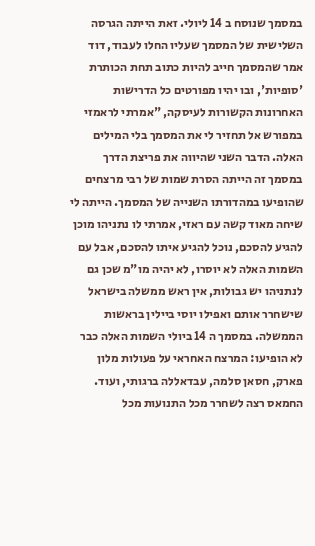במסמך שנוסח ב 14 ליולי. זאת הייתה הגרסה השלישית של המסמך שעליו החלו לעבוד, דוד אמר שהמסמך חייב להיות כתוב תחת הכותרת 'סופיות', ובו יהיו מפורטים כל הדרישות האחרונות הקשורות לעיסקה, "אמרתי לראמזי במפורש אל תחזיר לי את המסמך בלי המילים האלה. הדבר השני שהיווה את פריצת הדרך במסמך זה הייתה הסרת שמות של רבי מרצחים שהופיעו במהדורתו השנייה של המסמך. הייתה לי שיחה מאוד קשה עם ראזי, אמרתי לו נתניהו מוכן להגיע להסכם, נוכל להגיע איתו להסכם, אבל עם השמות האלה לא יוסרו, לא יהיה מו"מ שכן גם לנתניהו יש גבולות, אין ראש ממשלה בישראל שישחרר אותם ואפילו יוסי ביילין בראשות הממשלה. במסמך ה 14 ביולי השמות האלה כבר לא הופיעו: המרצח האחראי על פעולות מלון פארק, חסאן סלמה, עבדאללה ברגותי, ועוד. החמאס רצה לשחרר מכל התנועות מכל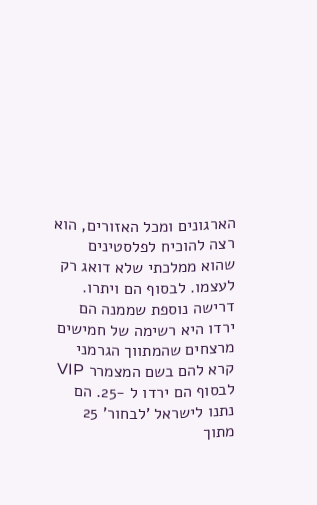הארגונים ומכל האזורים, הוא רצה להוכיח לפלסטינים שהוא ממלכתי שלא דואג רק לעצמו. לבסוף הם ויתרו. דרישה נוספת שממנה הם ירדו היא רשימה של חמישים מרצחים שהמתווך הגרמני קרא להם בשם המצמרר VIP לבסוף הם ירדו ל -25. הם נתנו לישראל 'לבחור' 25 מתוך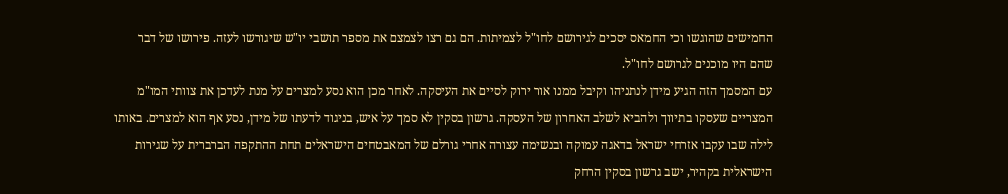החמישים שהוגשו וכי החמאס יסכים לגירושם לחו"ל לצמיתות. הם גם רצו לצמצם את מספר תושבי יו"ש שיגורשו לעזה. פירושו של דבר שהם היו מוכנים לגרושם לחו"ל.
עם המסמך הזה הגיע מידן לנתניהו וקיבל ממנו אור ירוק לסיים את העיסקה. לאחר מכן הוא נסע למצרים על מנת לעדכן את צוותי המו"מ המצריים שעסקו בתיווך ולהביא לשלב האחרון של העסקה. גרשון בסקין לא סמך על איש, בניגוד לדעתו של מידן, נסע אף הוא למצרים. באותו לילה שבו עקבו אזרחי ישראל בדאגה עמוקה ובנשימה עצורה אחרי גורלם של המאבטחים הישראלים תחת ההתקפה הברברית על שגירות הישראלית בקהיר, ישב גרשון בסקין הרחק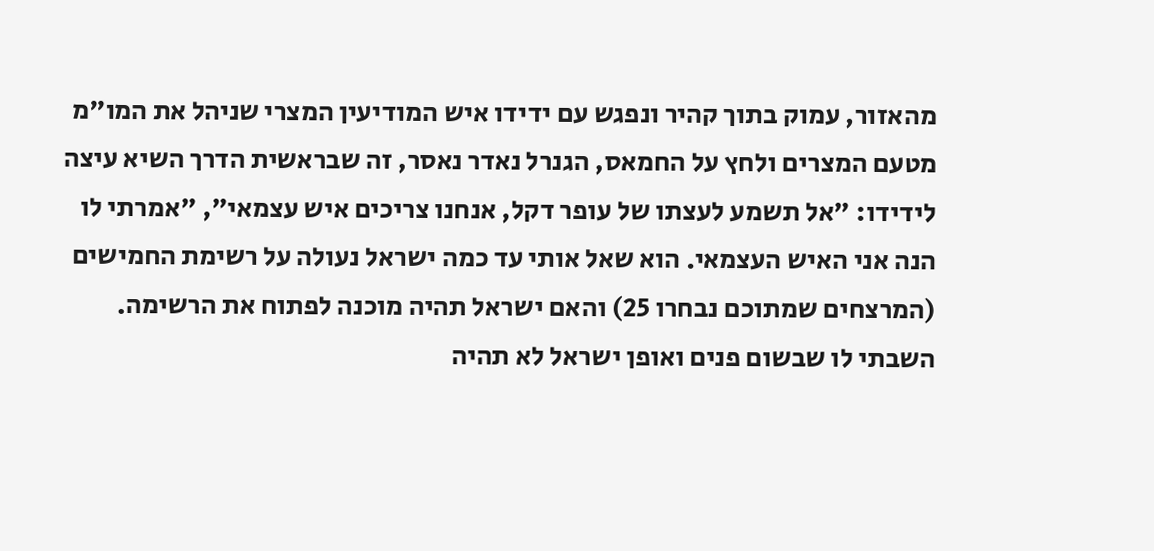מהאזור, עמוק בתוך קהיר ונפגש עם ידידו איש המודיעין המצרי שניהל את המו"מ מטעם המצרים ולחץ על החמאס, הגנרל נאדר נאסר, זה שבראשית הדרך השיא עיצה לידידו: "אל תשמע לעצתו של עופר דקל, אנחנו צריכים איש עצמאי", "אמרתי לו הנה אני האיש העצמאי. הוא שאל אותי עד כמה ישראל נעולה על רשימת החמישים (המרצחים שמתוכם נבחרו 25) והאם ישראל תהיה מוכנה לפתוח את הרשימה. השבתי לו שבשום פנים ואופן ישראל לא תהיה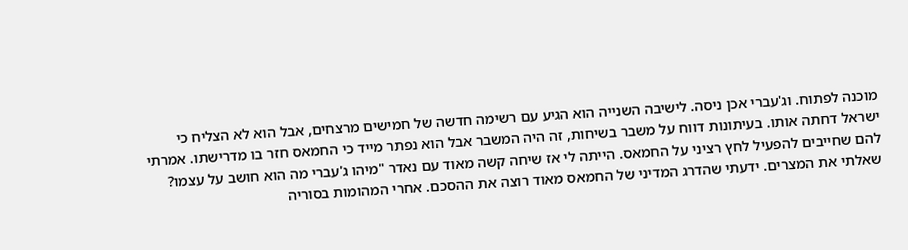מוכנה לפתוח. וג'עברי אכן ניסה. לישיבה השנייה הוא הגיע עם רשימה חדשה של חמישים מרצחים, אבל הוא לא הצליח כי ישראל דחתה אותו. בעיתונות דווח על משבר בשיחות, זה היה המשבר אבל הוא נפתר מייד כי החמאס חזר בו מדרישתו. אמרתי להם שחייבים להפעיל לחץ רציני על החמאס. הייתה לי אז שיחה קשה מאוד עם נאדר "מיהו ג'עברי מה הוא חושב על עצמו? שאלתי את המצרים. ידעתי שהדרג המדיני של החמאס מאוד רוצה את ההסכם. אחרי המהומות בסוריה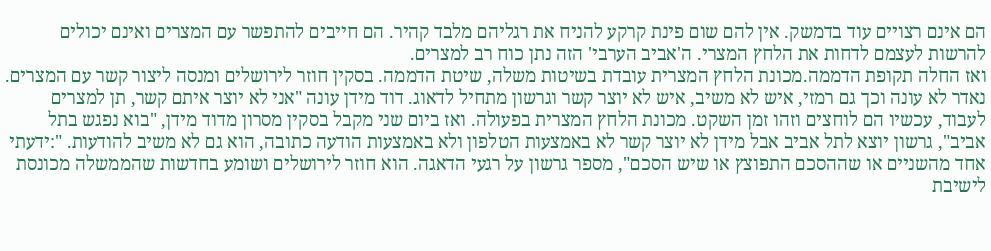הם אינם רצויים עוד בדמשק. אין להם שום פינת קרקע להניח את רגליהם מלבד קהיר. הם חייבים להתפשר עם המצרים ואינם יכולים להרשות לעצמם לדחות את הלחץ המצרי. ה'אביב הערבי' הזה נתן כוח רב למצרים.
ואז החלה תקופת הדממה.מכונת הלחץ המצרית עובדת בשיטות משלה, שיטת הדממה. בסקין חוזר לירושלים ומנסה ליצור קשר עם המצרים. נאדר לא עונה וכך גם רמזי, איש לא משיב, איש לא יוצר קשר וגרשון מתחיל לדאוג. דוד מידן עונה "אני לא יוצר איתם קשר, תן למצרים לעבוד, עכשיו הם לוחצים וזהו זמן השקט. מכונת הלחץ המצרית בפעולה. ואז ביום שני מקבל בסקין מסרון מדוד מידן, "בוא נפגש בתל אביב", גרשון יוצא לתל אביב אבל מידן לא יוצר קשר לא באמצעות הטלפון ולא באמצעות הודעה כתובה, הוא גם לא משיב להודעות. ":ידעתי אחד מהשניים או שההסכם התפוצץ או שיש הסכם", מספר גרשון על רגעי הדאגה. הוא חוזר לירושלים ושומע בחדשות שהממשלה מכונסת לישיבת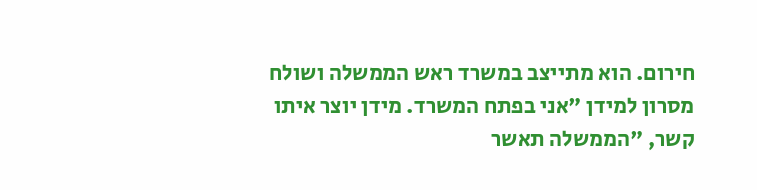חירום. הוא מתייצב במשרד ראש הממשלה ושולח מסרון למידן "אני בפתח המשרד. מידן יוצר איתו קשר, "הממשלה תאשר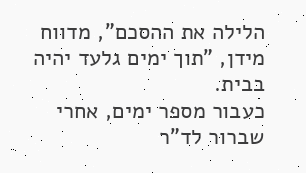הלילה את ההסכם", מדווח מידן, "תוך ימים גלעד יהיה בבית.
כעבור מספר ימים, אחרי שברור לד"ר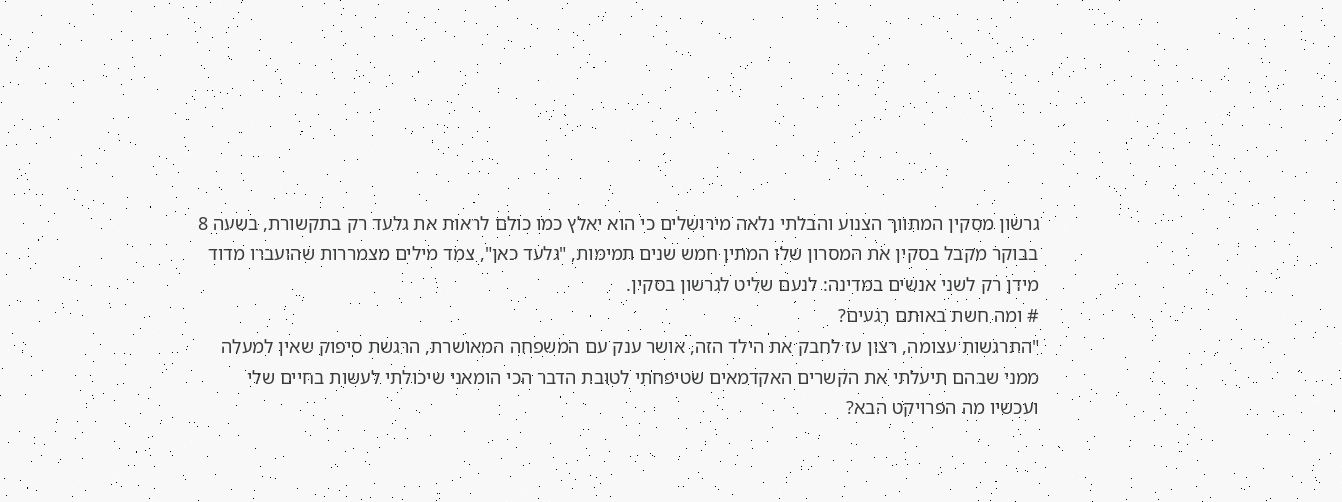גרשון מסקין המתווך הצנוע והבלתי נלאה מירושלים כי הוא יאלץ כמו כולם לראות את גלעד רק בתקשורת, בשעה 8 בבוקר מקבל בסקין את המסרון שלו המתין חמש שנים תמימות, "גלעד כאן", צמד מילים מצמררות שהועברו מדוד מידן רק לשני אנשים במדינה: לנעם שליט לגרשון בסקין.
# ומה חשת באותם רגעים?
"התרגשות עצומה, רצון עז לחבק את הילד הזה, אושר ענק עם המשפחה המאושרת, הרגשת סיפוק שאין למעלה ממני שבהם תיעלתי את הקשרים האקדמאים שטיפחתי לטובת הדבר הכי הומאני שיכולתי לעשות בחיים שלי
ועכשיו מה הפרויקט הבא?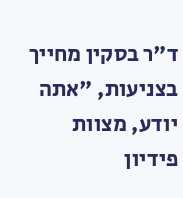ד"ר בסקין מחייך בצניעות, "אתה יודע, מצוות פידיון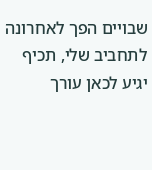שבויים הפך לאחרונה לתחביב שלי, תכיף יגיע לכאן עורך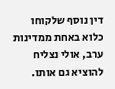דין נוסף שלקוחו כלוא באחת ממדינות ערב, אולי נצליח להוציא גם אותו.